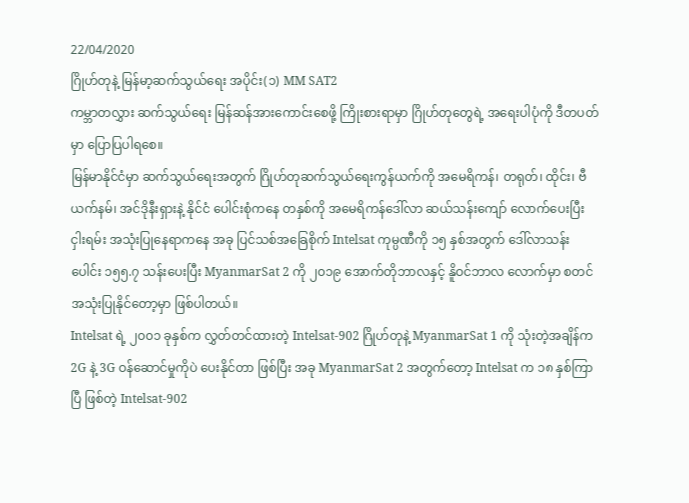22/04/2020
ဂြိုဟ်တုနဲ့ မြန်မာ့ဆက်သွယ်ရေး အပိုင်း(၁) MM SAT2
ကမ္ဘာတလွှား ဆက်သွယ်ရေး မြန်ဆန်အားကောင်းစေဖို့ ကြိုးစားရာမှာ ဂြိုဟ်တုတွေရဲ့ အရေးပါပုံကို ဒီတပတ်မှာ ပြောပြပါရစေ။
မြန်မာနိုင်ငံမှာ ဆက်သွယ်ရေးအတွက် ဂြိုဟ်တုဆက်သွယ်ရေးကွန်ယက်ကို အမေရိကန်၊ တရုတ်၊ ထိုင်း၊ ဗီယက်နမ်၊ အင်ဒိုနီးရှားနဲ့ နိုင်ငံ ပေါင်းစုံကနေ တနှစ်ကို အမေရိကန်ဒေါ်လာ ဆယ်သန်းကျော် လောက်ပေးပြီး ငှါးရမ်း အသုံးပြုနေရာကနေ အခု ပြင်သစ်အခြေစိုက် Intelsat ကုမ္ပဏီကို ၁၅ နှစ်အတွက် ဒေါ်လာသန်းပေါင်း ၁၅၅.၇ သန်းပေးပြီး MyanmarSat 2 ကို ၂၀၁၉ အောက်တိုဘာလနှင့် နိူဝင်ဘာလ လောက်မှာ စတင် အသုံးပြုနိုင်တော့မှာ ဖြစ်ပါတယ်။
Intelsat ရဲ့ ၂၀၀၁ ခုနှစ်က လွှတ်တင်ထားတဲ့ Intelsat-902 ဂြိုဟ်တုနဲ့ MyanmarSat 1 ကို သုံးတဲ့အချိန်က 2G နဲ့ 3G ဝန်ဆောင်မှုကိုပဲ ပေးနိုင်တာ ဖြစ်ပြီး အခု MyanmarSat 2 အတွက်တော့ Intelsat က ၁၈ နှစ်ကြာပြီ ဖြစ်တဲ့ Intelsat-902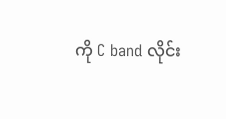ကို C band လိုင်း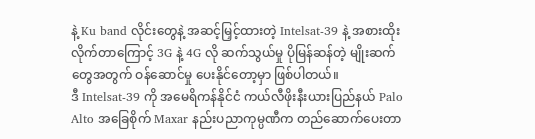နဲ့ Ku band လိုင်းတွေနဲ့ အဆင့်မြှင့်ထားတဲ့ Intelsat-39 နဲ့ အစားထိုးလိုက်တာကြောင့် 3G နဲ့ 4G လို ဆက်သွယ်မှု ပိုမြန်ဆန်တဲ့ မျိုးဆက်တွေအတွက် ဝန်ဆောင်မှု ပေးနိုင်တော့မှာ ဖြစ်ပါတယ်။
ဒီ Intelsat-39 ကို အမေရိကန်နိုင်ငံ ကယ်လီဖိုးနီးယားပြည်နယ် Palo Alto အခြေစိုက် Maxar နည်းပညာကုမ္ပဏီက တည်ဆောက်ပေးတာ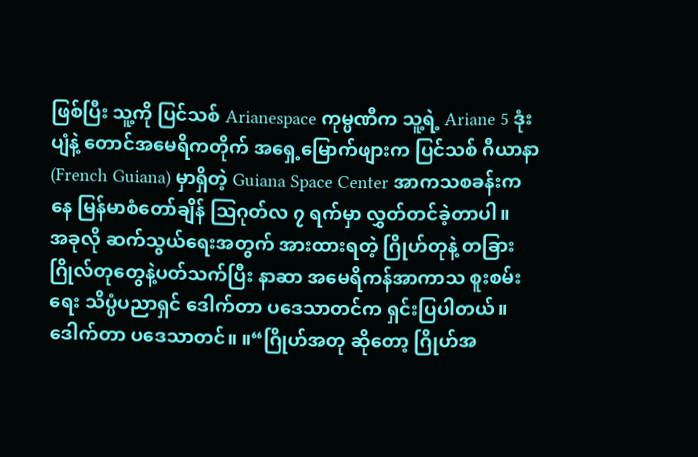ဖြစ်ပြီး သူ့ကို ပြင်သစ် Arianespace ကုမ္ပဏီက သူ့ရဲ့ Ariane 5 ဒုံးပျံနဲ့ တောင်အမေရိကတိုက် အရှေ့မြောက်ဖျားက ပြင်သစ် ဂီယာနာ (French Guiana) မှာရှိတဲ့ Guiana Space Center အာကသစခန်းကနေ မြန်မာစံတော်ချိန် သြဂုတ်လ ၇ ရက်မှာ လွှတ်တင်ခဲ့တာပါ။
အခုလို ဆက်သွယ်ရေးအတွက် အားထားရတဲ့ ဂြိုဟ်တုနဲ့ တခြားဂြိုလ်တုတွေနဲ့ပတ်သက်ပြီး နာဆာ အမေရိကန်အာကာသ စူးစမ်းရေး သိပ္ပံပညာရှင် ဒေါက်တာ ပဒေသာတင်က ရှင်းပြပါတယ်။
ဒေါက်တာ ပဒေသာတင်။ ။“ဂြိုဟ်အတု ဆိုတော့ ဂြိုဟ်အ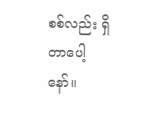စစ်လည်း ရှိတာပေါ့နော်။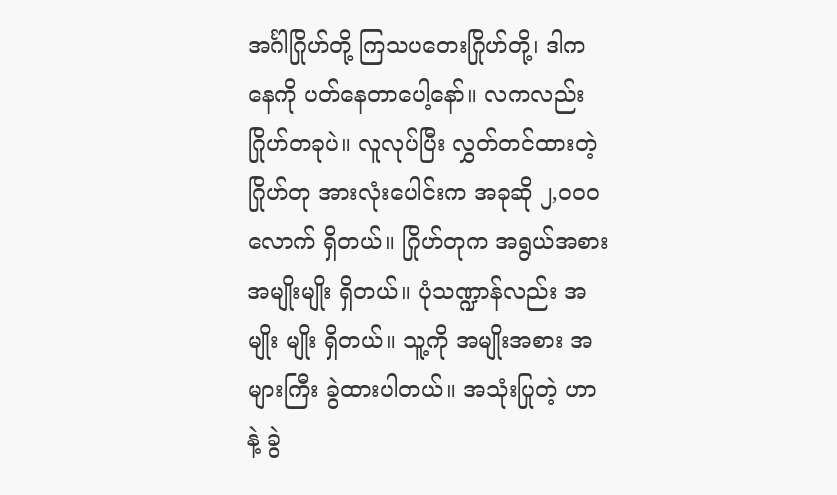အင်္ဂါဂြိုဟ်တို့ ကြသပတေးဂြိုဟ်တို့၊ ဒါက နေကို ပတ်နေတာပေါ့နော်။ လကလည်း ဂြိုဟ်တခုပဲ။ လူလုပ်ပြီး လွှတ်တင်ထားတဲ့ ဂြိုဟ်တု အားလုံးပေါင်းက အခုဆို ၂,၀၀၀ လောက် ရှိတယ်။ ဂြိုဟ်တုက အရွယ်အစား အမျိုးမျိုး ရှိတယ်။ ပုံသဏ္ဍာန်လည်း အမျိုး မျိုး ရှိတယ်။ သူ့ကို အမျိုးအစား အများကြီး ခွဲထားပါတယ်။ အသုံးပြုတဲ့ ဟာနဲ့ ခွဲ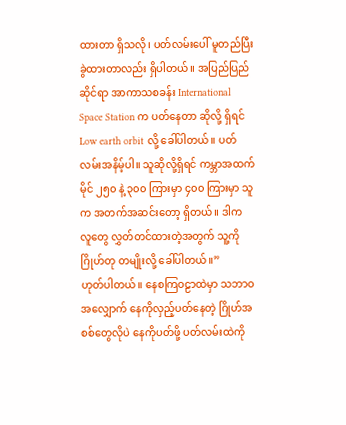ထားတာ ရှိသလို၊ ပတ်လမ်းပေါ် မူတည်ပြီး ခွဲထားတာလည်း ရှိပါတယ်။ အပြည်ပြည်ဆိုင်ရာ အာကာသစခန်း International Space Station က ပတ်နေတာ ဆိုလို့ ရှိရင် Low earth orbit လို့ ခေါ်ပါတယ်။ ပတ်လမ်းအနိမ့်ပါ။ သူဆိုလို့ရှိရင် ကမ္ဘာအထက် မိုင် ၂၅၀ နဲ့ ၃၀၀ ကြားမှာ ၄၀၀ ကြားမှာ သူက အတက်အဆင်းတော့ ရှိတယ်။ ဒါက လူတွေ လွှတ်တင်ထားတဲ့အတွက် သူ့ကို ဂြိုဟ်တု တမျိုးလို့ ခေါ်ပါတယ်။”
ဟုတ်ပါတယ်။ နေစကြဝဠာထဲမှာ သဘာဝအလျှောက် နေကိုလှည့်ပတ်နေတဲ့ ဂြိုဟ်အစစ်တွေလိုပဲ နေကိုပတ်ဖို့ ပတ်လမ်းထဲကို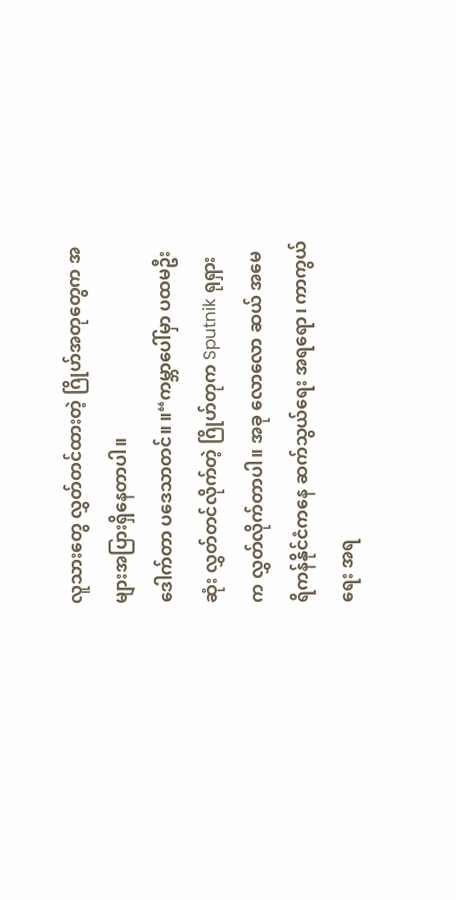လူသားတွေ လွှတ်တင်ထားတဲ့ ဂြိုဟ်အတုတွေက အများအပြားရှိနေတာပါ။
ဒေါက်တာ ပဒေသာတင်။ ။“ကမ္ဘာပေါ်မှာ ပထမဦးဆုံး လွှတ်တင်လိုက်တဲ့ ဂြိုဟ်တုက Sputnik ရုရှားက လွှတ်လိုက်တာပါ။ အခု လောလော ဆယ် အမေရိကန်နိုင်ငံကနေ ဆက်သွယ်ရေး အရရော၊ ကာကွယ်ရေး အရ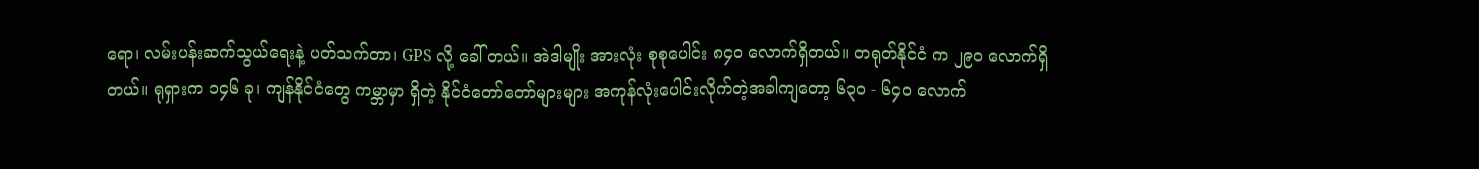ရော၊ လမ်းပန်းဆက်သွယ်ရေးနဲ့ ပတ်သက်တာ၊ GPS လို့ ခေါ် တယ်။ အဲဒါမျိုး အားလုံး စုစုပေါင်း ၈၄၀ လောက်ရှိတယ်။ တရုတ်နိုင်ငံ က ၂၉၀ လောက်ရှိတယ်။ ရုရှားက ၁၄၆ ခု၊ ကျန်နိုင်ငံတွေ ကမ္ဘာမှာ ရှိတဲ့ နိုင်ငံတော်တော်များများ အကုန်လုံးပေါင်းလိုက်တဲ့အခါကျတော့ ၆၃၀ - ၆၄၀ လောက်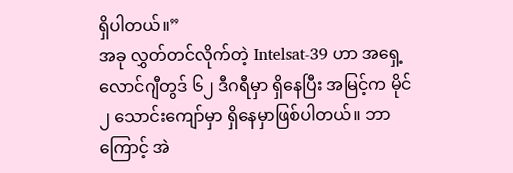ရှိပါတယ်။”
အခု လွှတ်တင်လိုက်တဲ့ Intelsat-39 ဟာ အရှေ့လောင်ဂျီတွဒ် ၆၂ ဒီဂရီမှာ ရှိနေပြီး အမြင့်က မိုင် ၂ သောင်းကျော်မှာ ရှိနေမှာဖြစ်ပါတယ်။ ဘာကြောင့် အဲ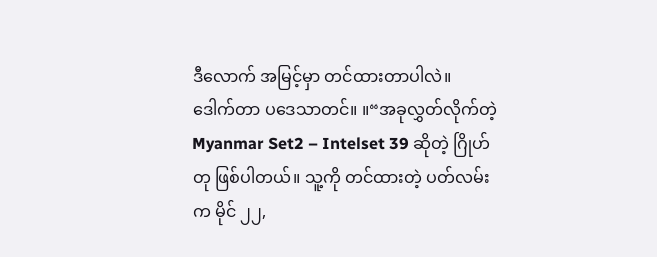ဒီလောက် အမြင့်မှာ တင်ထားတာပါလဲ။
ဒေါက်တာ ပဒေသာတင်။ ။“အခုလွှတ်လိုက်တဲ့ Myanmar Set2 – Intelset 39 ဆိုတဲ့ ဂြိုဟ်တု ဖြစ်ပါတယ်။ သူ့ကို တင်ထားတဲ့ ပတ်လမ်း က မိုင် ၂၂,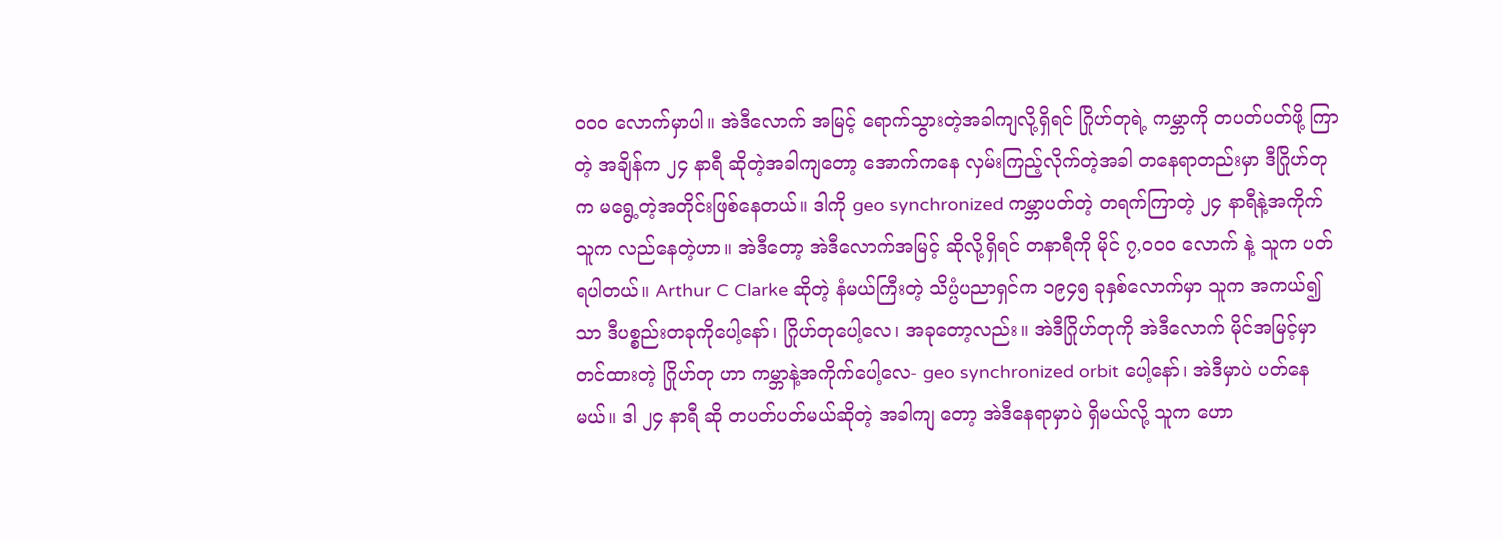၀၀၀ လောက်မှာပါ။ အဲဒီလောက် အမြင့် ရောက်သွားတဲ့အခါကျလို့ရှိရင် ဂြိုဟ်တုရဲ့ ကမ္ဘာကို တပတ်ပတ်ဖို့ ကြာတဲ့ အချိန်က ၂၄ နာရီ ဆိုတဲ့အခါကျတော့ အောက်ကနေ လှမ်းကြည့်လိုက်တဲ့အခါ တနေရာတည်းမှာ ဒီဂြိုဟ်တုက မရွေ့တဲ့အတိုင်းဖြစ်နေတယ်။ ဒါကို geo synchronized ကမ္ဘာပတ်တဲ့ တရက်ကြာတဲ့ ၂၄ နာရီနဲ့အကိုက် သူက လည်နေတဲ့ဟာ။ အဲဒီတော့ အဲဒီလောက်အမြင့် ဆိုလို့ရှိရင် တနာရီကို မိုင် ၇,၀၀၀ လောက် နဲ့ သူက ပတ်ရပါတယ်။ Arthur C Clarke ဆိုတဲ့ နံမယ်ကြီးတဲ့ သိပ္ပံပညာရှင်က ၁၉၄၅ ခုနှစ်လောက်မှာ သူက အကယ်၍သာ ဒီပစ္စည်းတခုကိုပေါ့နော်၊ ဂြိုဟ်တုပေါ့လေ၊ အခုတော့လည်း။ အဲဒီဂြိုဟ်တုကို အဲဒီလောက် မိုင်အမြင့်မှာ တင်ထားတဲ့ ဂြိုဟ်တု ဟာ ကမ္ဘာနဲ့အကိုက်ပေါ့လေ- geo synchronized orbit ပေါ့နော်၊ အဲဒီမှာပဲ ပတ်နေမယ်။ ဒါ ၂၄ နာရီ ဆို တပတ်ပတ်မယ်ဆိုတဲ့ အခါကျ တော့ အဲဒီနေရာမှာပဲ ရှိမယ်လို့ သူက ဟော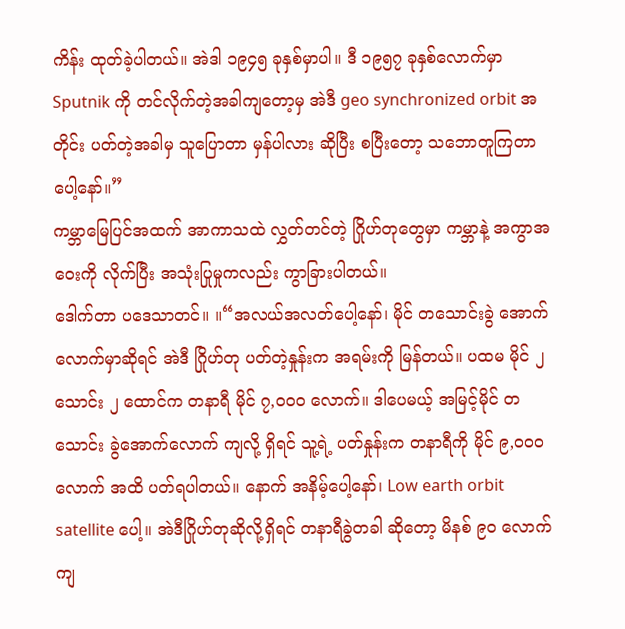ကိန်း ထုတ်ခဲ့ပါတယ်။ အဲဒါ ၁၉၄၅ ခုနှစ်မှာပါ။ ဒီ ၁၉၅၇ ခုနှစ်လောက်မှာ Sputnik ကို တင်လိုက်တဲ့အခါကျတော့မှ အဲဒီ geo synchronized orbit အတိုင်း ပတ်တဲ့အခါမှ သူပြောတာ မှန်ပါလား ဆိုပြီး စပြီးတော့ သဘောတူကြတာပေါ့နော်။”
ကမ္ဘာမြေပြင်အထက် အာကာသထဲ လွှတ်တင်တဲ့ ဂြိုဟ်တုတွေမှာ ကမ္ဘာနဲ့ အကွာအဝေးကို လိုက်ပြီး အသုံးပြုမှုကလည်း ကွာခြားပါတယ်။
ဒေါက်တာ ပဒေသာတင်။ ။“အလယ်အလတ်ပေါ့နော်၊ မိုင် တသောင်းခွဲ အောက်လောက်မှာဆိုရင် အဲဒီ ဂြိုဟ်တု ပတ်တဲ့နှုန်းက အရမ်းကို မြန်တယ်။ ပထမ မိုင် ၂ သောင်း ၂ ထောင်က တနာရီ မိုင် ၇,၀၀၀ လောက်။ ဒါပေမယ့် အမြင့်မိုင် တသောင်း ခွဲအောက်လောက် ကျလို့ ရှိရင် သူ့ရဲ့ ပတ်နှုန်းက တနာရီကို မိုင် ၉,၀၀၀ လောက် အထိ ပတ်ရပါတယ်။ နောက် အနိမ့်ပေါ့နော်၊ Low earth orbit satellite ပေါ့။ အဲဒီဂြိုဟ်တုဆိုလို့ရှိရင် တနာရီခွဲတခါ ဆိုတော့ မိနစ် ၉၀ လောက် ကျ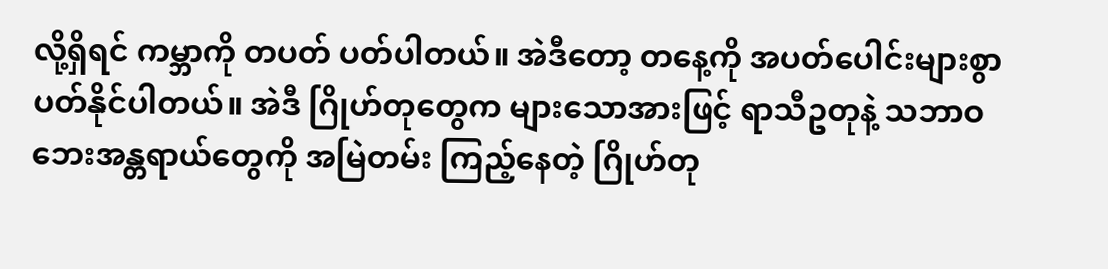လို့ရှိရင် ကမ္ဘာကို တပတ် ပတ်ပါတယ်။ အဲဒီတော့ တနေ့ကို အပတ်ပေါင်းများစွာ ပတ်နိုင်ပါတယ်။ အဲဒီ ဂြိုဟ်တုတွေက များသောအားဖြင့် ရာသီဥတုနဲ့ သဘာဝဘေးအန္တရာယ်တွေကို အမြဲတမ်း ကြည့်နေတဲ့ ဂြိုဟ်တု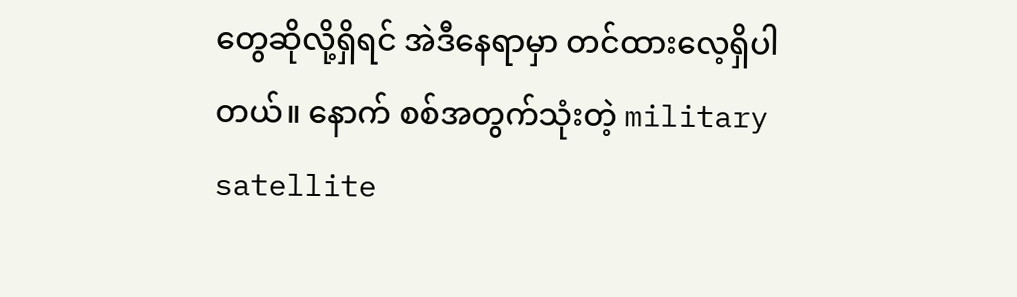တွေဆိုလို့ရှိရင် အဲဒီနေရာမှာ တင်ထားလေ့ရှိပါတယ်။ နောက် စစ်အတွက်သုံးတဲ့ military satellite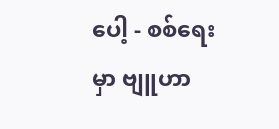ပေါ့ - စစ်ရေးမှာ ဗျူဟာ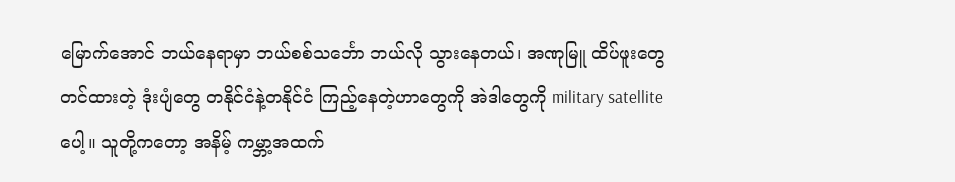မြောက်အောင် ဘယ်နေရာမှာ ဘယ်စစ်သင်္ဘော ဘယ်လို သွားနေတယ်၊ အဏုမြူ ထိပ်ဖူးတွေတင်ထားတဲ့ ဒုံးပျံတွေ တနိုင်ငံနဲ့တနိုင်ငံ ကြည့်နေတဲ့ဟာတွေကို အဲဒါတွေကို military satellite ပေါ့။ သူတို့ကတော့ အနိမ့် ကမ္ဘာ့အထက်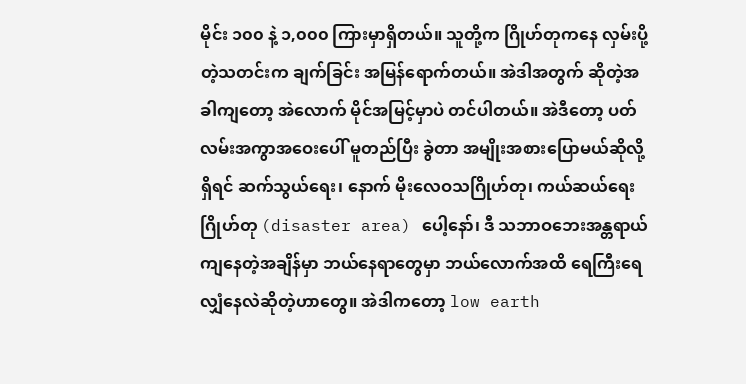မိုင်း ၁၀၀ နဲ့ ၁,၀၀၀ ကြားမှာရှိတယ်။ သူတို့က ဂြိုဟ်တုကနေ လှမ်းပို့တဲ့သတင်းက ချက်ခြင်း အမြန်ရောက်တယ်။ အဲဒါအတွက် ဆိုတဲ့အခါကျတော့ အဲလောက် မိုင်အမြင့်မှာပဲ တင်ပါတယ်။ အဲဒီတော့ ပတ်လမ်းအကွာအဝေးပေါ် မူတည်ပြီး ခွဲတာ အမျိုးအစားပြောမယ်ဆိုလို့ရှိရင် ဆက်သွယ်ရေး၊ နောက် မိုးလေဝသဂြိုဟ်တု၊ ကယ်ဆယ်ရေးဂြိုဟ်တု (disaster area) ပေါ့နော်၊ ဒီ သဘာဝဘေးအန္တရာယ်ကျနေတဲ့အချိန်မှာ ဘယ်နေရာတွေမှာ ဘယ်လောက်အထိ ရေကြီးရေလျှံနေလဲဆိုတဲ့ဟာတွေ။ အဲဒါကတော့ low earth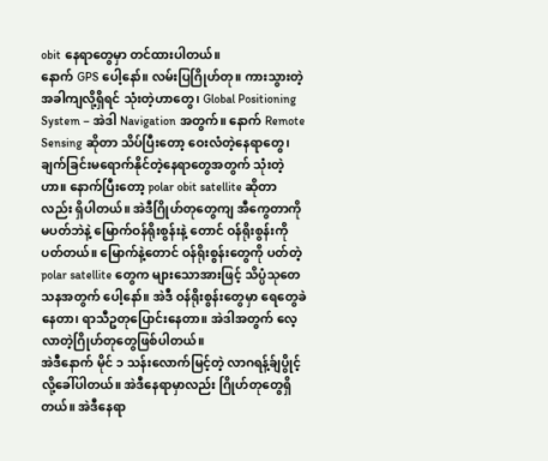obit နေရာတွေမှာ တင်ထားပါတယ်။
နောက် GPS ပေါ့နော်။ လမ်းပြဂြိုဟ်တု။ ကားသွားတဲ့အခါကျလို့ရှိရင် သုံးတဲ့ဟာတွေ၊ Global Positioning System – အဲဒါ Navigation အတွက်။ နောက် Remote Sensing ဆိုတာ သိပ်ပြီးတော့ ဝေးလံတဲ့နေရာတွေ၊ ချက်ခြင်းမရောက်နိုင်တဲ့နေရာတွေအတွက် သုံးတဲ့ဟာ။ နောက်ပြီးတော့ polar obit satellite ဆိုတာလည်း ရှိပါတယ်။ အဲဒီဂြိုဟ်တုတွေကျ အီကွေတာကို မပတ်ဘဲနဲ့ မြောက်ဝန်ရိုးစွန်းနဲ့ တောင် ဝန်ရိုးစွန်းကိုပတ်တယ်။ မြောက်နဲ့တောင် ဝန်ရိုးစွန်းတွေကို ပတ်တဲ့ polar satellite တွေက များသောအားဖြင့် သိပ္ပံသုတေသနအတွက် ပေါ့နော်။ အဲဒီ ဝန်ရိုးစွန်းတွေမှာ ရေတွေခဲနေတာ၊ ရာသီဥတုပြောင်းနေတာ။ အဲဒါအတွက် လေ့လာတဲ့ဂြိုဟ်တုတွေဖြစ်ပါတယ်။
အဲဒီနောက် မိုင် ၁ သန်းလောက်မြင့်တဲ့ လာဂရန့်ခ်ျပွိုင့် လို့ခေါ်ပါတယ်။ အဲဒီနေရာမှာလည်း ဂြိုဟ်တုတွေရှိတယ်။ အဲဒီနေရာ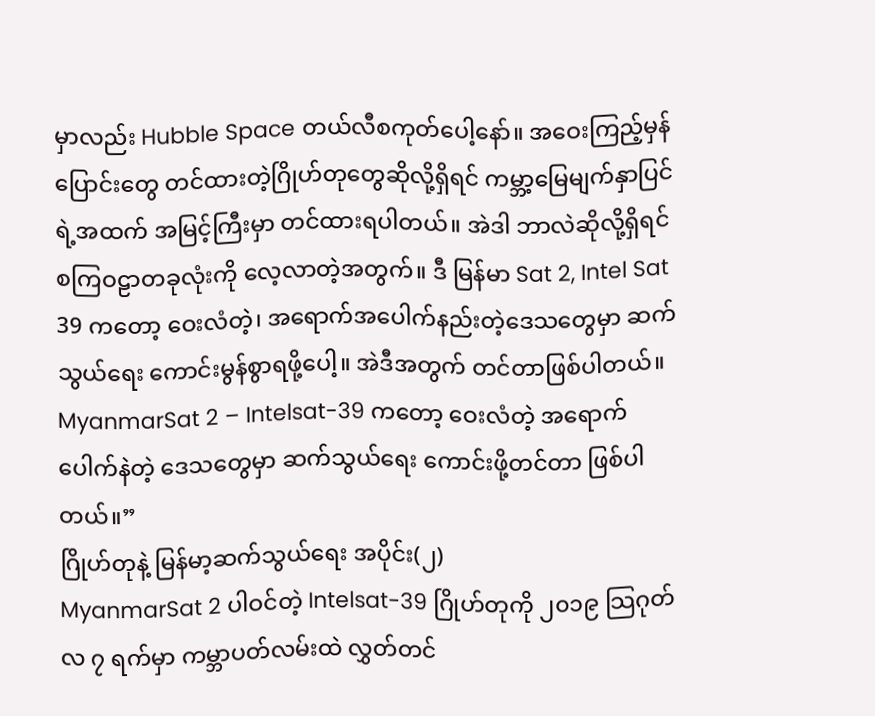မှာလည်း Hubble Space တယ်လီစကုတ်ပေါ့နော်။ အဝေးကြည့်မှန်ပြောင်းတွေ တင်ထားတဲ့ဂြိုဟ်တုတွေဆိုလို့ရှိရင် ကမ္ဘာ့မြေမျက်နှာပြင်ရဲ့အထက် အမြင့်ကြီးမှာ တင်ထားရပါတယ်။ အဲဒါ ဘာလဲဆိုလို့ရှိရင် စကြဝဠာတခုလုံးကို လေ့လာတဲ့အတွက်။ ဒီ မြန်မာ Sat 2, Intel Sat 39 ကတော့ ဝေးလံတဲ့၊ အရောက်အပေါက်နည်းတဲ့ဒေသတွေမှာ ဆက်သွယ်ရေး ကောင်းမွန်စွာရဖို့ပေါ့။ အဲဒီအတွက် တင်တာဖြစ်ပါတယ်။
MyanmarSat 2 – Intelsat-39 ကတော့ ဝေးလံတဲ့ အရောက်ပေါက်နဲတဲ့ ဒေသတွေမှာ ဆက်သွယ်ရေး ကောင်းဖို့တင်တာ ဖြစ်ပါတယ်။”
ဂြိုဟ်တုနဲ့ မြန်မာ့ဆက်သွယ်ရေး အပိုင်း(၂)
MyanmarSat 2 ပါဝင်တဲ့ Intelsat-39 ဂြိုဟ်တုကို ၂၀၁၉ သြဂုတ်လ ၇ ရက်မှာ ကမ္ဘာပတ်လမ်းထဲ လွှတ်တင်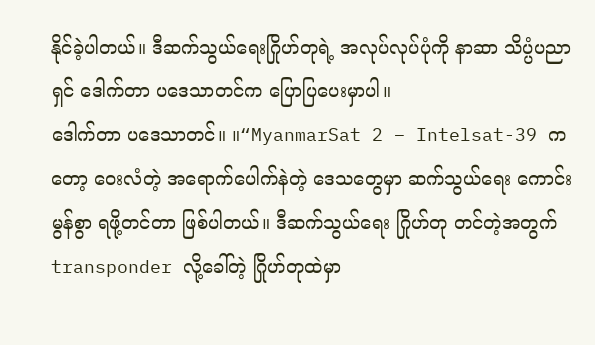နိုင်ခဲ့ပါတယ်။ ဒီဆက်သွယ်ရေးဂြိုဟ်တုရဲ့ အလုပ်လုပ်ပုံကို နာဆာ သိပ္ပံပညာရှင် ဒေါက်တာ ပဒေသာတင်က ပြောပြပေးမှာပါ။
ဒေါက်တာ ပဒေသာတင်။ ။“MyanmarSat 2 – Intelsat-39 ကတော့ ဝေးလံတဲ့ အရောက်ပေါက်နဲတဲ့ ဒေသတွေမှာ ဆက်သွယ်ရေး ကောင်းမွန်စွာ ရဖို့တင်တာ ဖြစ်ပါတယ်။ ဒီဆက်သွယ်ရေး ဂြိုဟ်တု တင်တဲ့အတွက် transponder လို့ခေါ်တဲ့ ဂြိုဟ်တုထဲမှာ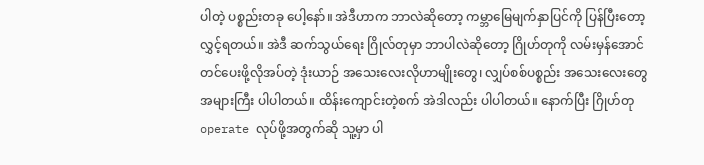ပါတဲ့ ပစ္စည်းတခု ပေါ့နော်။ အဲဒီဟာက ဘာလဲဆိုတော့ ကမ္ဘာမြေမျက်နှာပြင်ကို ပြန်ပြီးတော့ လွှင့်ရတယ်။ အဲဒီ ဆက်သွယ်ရေး ဂြိုလ်တုမှာ ဘာပါလဲဆိုတော့ ဂြိုဟ်တုကို လမ်းမှန်အောင်တင်ပေးဖို့လိုအပ်တဲ့ ဒုံးယာဉ် အသေးလေးလိုဟာမျိုးတွေ၊ လျှပ်စစ်ပစ္စည်း အသေးလေးတွေ အများကြီး ပါပါတယ်။ ထိန်းကျောင်းတဲ့စက် အဲဒါလည်း ပါပါတယ်။ နောက်ပြီး ဂြိုဟ်တု operate လုပ်ဖို့အတွက်ဆို သူ့မှာ ပါ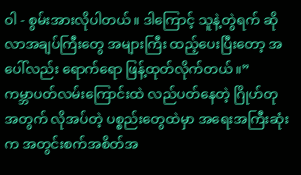ဝါ - စွမ်းအားလိုပါတယ်။ ဒါကြောင့် သူနဲ့တွဲရက် ဆိုလာအချပ်ကြီးတွေ အများကြီး ထည့်ပေးပြီးတော့ အပေါ်လည်း ရောက်ရော ဖြန့်ထုတ်လိုက်တယ်။”
ကမ္ဘာပတ်လမ်းကြောင်းထဲ လည်ပတ်နေတဲ့ ဂြိုဟ်တုအတွက် လိုအပ်တဲ့ ပစ္စည်းတွေထဲမှာ အရေးအကြီးဆုံးက အတွင်းစက်အစိတ်အ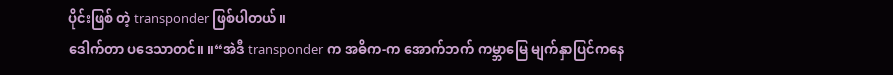ပိုင်းဖြစ် တဲ့ transponder ဖြစ်ပါတယ်။
ဒေါက်တာ ပဒေသာတင်။ ။“အဲဒီ transponder က အဓိက-က အောက်ဘက် ကမ္ဘာမြေ မျက်နှာပြင်ကနေ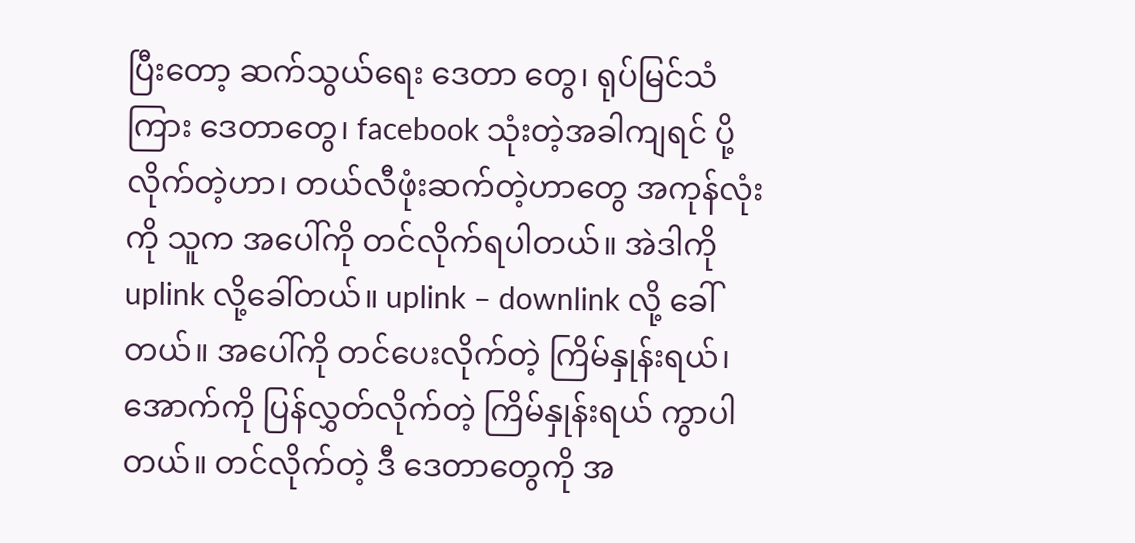ပြီးတော့ ဆက်သွယ်ရေး ဒေတာ တွေ၊ ရုပ်မြင်သံကြား ဒေတာတွေ၊ facebook သုံးတဲ့အခါကျရင် ပို့ လိုက်တဲ့ဟာ၊ တယ်လီဖုံးဆက်တဲ့ဟာတွေ အကုန်လုံးကို သူက အပေါ်ကို တင်လိုက်ရပါတယ်။ အဲဒါကို uplink လို့ခေါ်တယ်။ uplink – downlink လို့ ခေါ်တယ်။ အပေါ်ကို တင်ပေးလိုက်တဲ့ ကြိမ်နှုန်းရယ်၊ အောက်ကို ပြန်လွှတ်လိုက်တဲ့ ကြိမ်နှုန်းရယ် ကွာပါတယ်။ တင်လိုက်တဲ့ ဒီ ဒေတာတွေကို အ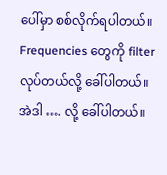ပေါ်မှာ စစ်လိုက်ရပါတယ်။ Frequencies တွေကို filter လုပ်တယ်လို့ ခေါ်ပါတယ်။ အဲဒါ …. လို့ ခေါ်ပါတယ်။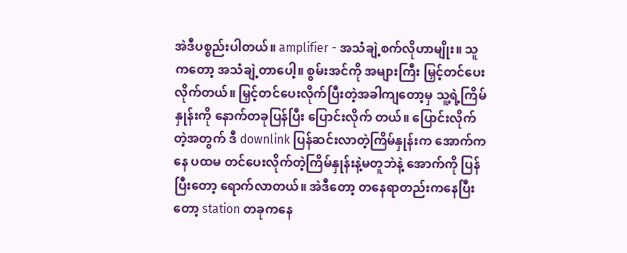အဲဒီပစ္စည်းပါတယ်။ amplifier - အသံချဲ့စက်လိုဟာမျိုး။ သူကတော့ အသံချဲ့တာပေါ့။ စွမ်းအင်ကို အများကြီး မြှင့်တင်ပေးလိုက်တယ်။ မြှင့်တင်ပေးလိုက်ပြီးတဲ့အခါကျတော့မှ သူ့ရဲ့ကြိမ်နှုန်းကို နောက်တခုပြန်ပြီး ပြောင်းလိုက် တယ်။ ပြောင်းလိုက်တဲ့အတွက် ဒီ downlink ပြန်ဆင်းလာတဲ့ကြိမ်နှုန်းက အောက်ကနေ ပထမ တင်ပေးလိုက်တဲ့ကြိမ်နှုန်းနဲ့မတူဘဲနဲ့ အောက်ကို ပြန်ပြီးတော့ ရောက်လာတယ်။ အဲဒီတော့ တနေရာတည်းကနေပြီးတော့ station တခုကနေ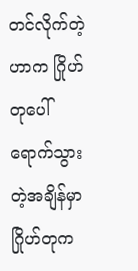တင်လိုက်တဲ့ဟာက ဂြိုဟ်တုပေါ် ရောက်သွားတဲ့အချိန်မှာ ဂြိုဟ်တုက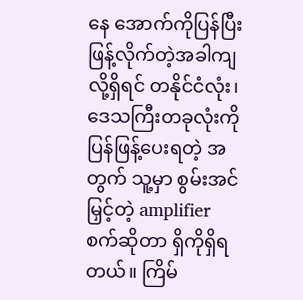နေ အောက်ကိုပြန်ပြီး ဖြန့်လိုက်တဲ့အခါကျလို့ရှိရင် တနိုင်ငံလုံး၊ ဒေသကြီးတခုလုံးကို ပြန်ဖြန့်ပေးရတဲ့ အတွက် သူ့မှာ စွမ်းအင်မြှင့်တဲ့ amplifier စက်ဆိုတာ ရှိကိုရှိရတယ်။ ကြိမ်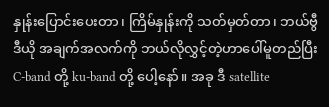နှုန်းပြောင်းပေးတာ၊ ကြိမ်နှုန်းကို သတ်မှတ်တာ၊ ဘယ်ဗွီဒီယို အချက်အလက်ကို ဘယ်လိုလွှင့်တဲ့ဟာပေါ်မူတည်ပြီး C-band တို့ ku-band တို့ ပေါ့နော်။ အခု ဒီ satellite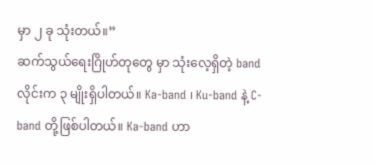မှာ ၂ ခု သုံးတယ်။”
ဆက်သွယ်ရေးဂြိုဟ်တုတွေ မှာ သုံးလေ့ရှိတဲ့ band လိုင်းက ၃ မျိုးရှိပါတယ်။ Ka-band ၊ Ku-band နဲ့ C-band တို့ဖြစ်ပါတယ်။ Ka-band ဟာ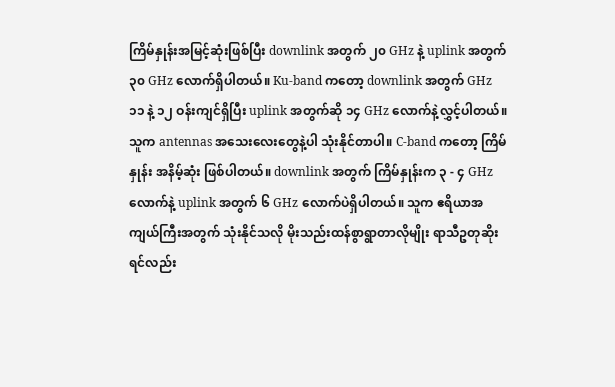ကြိမ်နှုန်းအမြင့်ဆုံးဖြစ်ပြီး downlink အတွက် ၂၀ GHz နဲ့ uplink အတွက် ၃၀ GHz လောက်ရှိပါတယ်။ Ku-band ကတော့ downlink အတွက် GHz ၁၁ နဲ့ ၁၂ ဝန်းကျင်ရှိပြီး uplink အတွက်ဆို ၁၄ GHz လောက်နဲ့လွှင့်ပါတယ်။ သူက antennas အသေးလေးတွေနဲ့ပါ သုံးနိုင်တာပါ။ C-band ကတော့ ကြိမ်နှုန်း အနိမ့်ဆုံး ဖြစ်ပါတယ်။ downlink အတွက် ကြိမ်နှုန်းက ၃ - ၄ GHz လောက်နဲ့ uplink အတွက် ၆ GHz လောက်ပဲရှိပါတယ်။ သူက ဧရိယာအကျယ်ကြီးအတွက် သုံးနိုင်သလို မိုးသည်းထန်စွာရွာတာလိုမျိုး ရာသီဥတုဆိုးရင်လည်း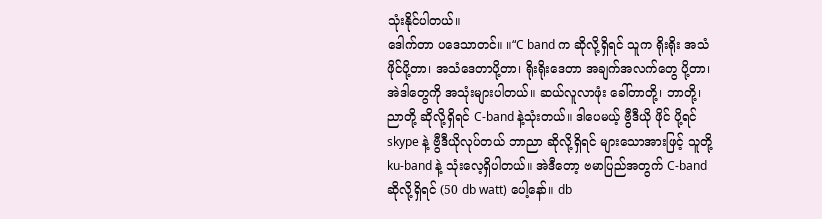သုံးနိုင်ပါတယ်။
ဒေါက်တာ ပဒေသာတင်။ ။“C band က ဆိုလို့ရှိရင် သူက ရိုးရိုး အသံဖိုင်ပို့တာ၊ အသံဒေတာပို့တာ၊ ရိုးရိုးဒေတာ အချက်အလက်တွေ ပို့တာ၊ အဲဒါတွေကို အသုံးများပါတယ်။ ဆယ်လူလာဖုံး ခေါ်တာတို့၊ ဘာတို့၊ ညာတို့ ဆိုလို့ရှိရင် C-band နဲ့သုံးတယ်။ ဒါပေမယ့် ဗွီဒီယို ဖိုင် ပို့ရင် skype နဲ့ ဗွီဒီယိုလုပ်တယ် ဘာညာ ဆိုလို့ရှိရင် များသောအားဖြင့် သူတို့ ku-band နဲ့ သုံးလေ့ရှိပါတယ်။ အဲဒီတော့ ဗမာပြည်အတွက် C-band ဆိုလို့ရှိရင် (50 db watt) ပေါ့နော်။ db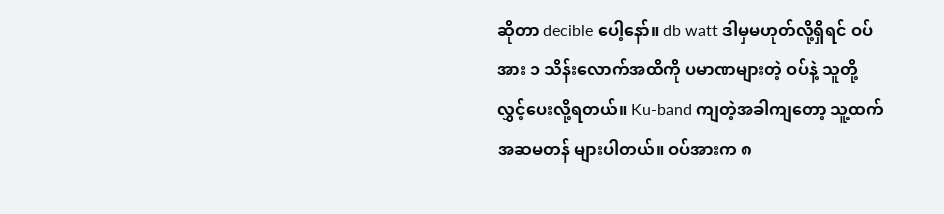ဆိုတာ decible ပေါ့နော်။ db watt ဒါမှမဟုတ်လို့ရှိရင် ဝပ်အား ၁ သိန်းလောက်အထိကို ပမာဏများတဲ့ ဝပ်နဲ့ သူတို့ လွှင့်ပေးလို့ရတယ်။ Ku-band ကျတဲ့အခါကျတော့ သူ့ထက် အဆမတန် များပါတယ်။ ဝပ်အားက ၈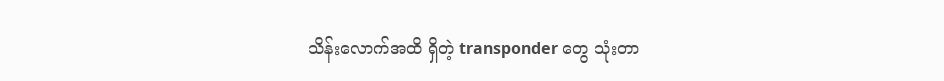သိန်းလောက်အထိ ရှိတဲ့ transponder တွေ သုံးတာ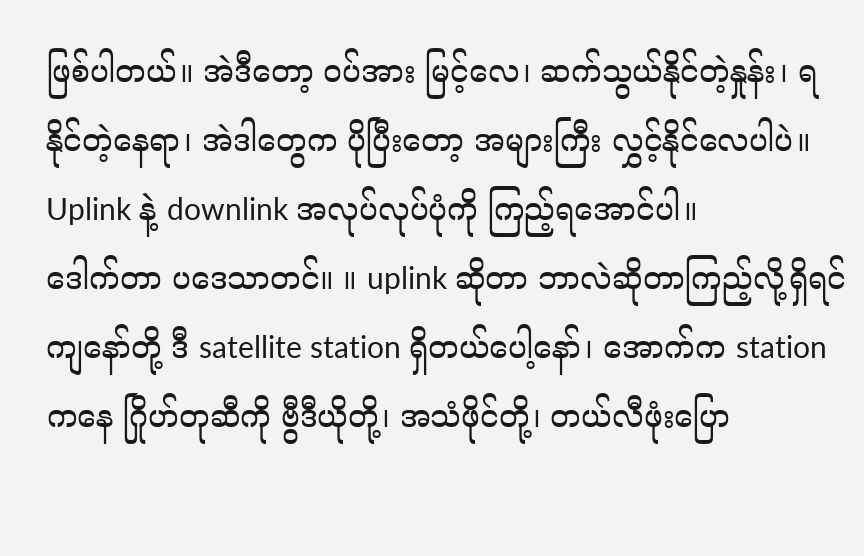ဖြစ်ပါတယ်။ အဲဒီတော့ ဝပ်အား မြင့်လေ၊ ဆက်သွယ်နိုင်တဲ့နှုန်း၊ ရနိုင်တဲ့နေရာ၊ အဲဒါတွေက ပိုပြီးတော့ အများကြီး လွှင့်နိုင်လေပါပဲ။
Uplink နဲ့ downlink အလုပ်လုပ်ပုံကို ကြည့်ရအောင်ပါ။
ဒေါက်တာ ပဒေသာတင်။ ။ uplink ဆိုတာ ဘာလဲဆိုတာကြည့်လို့ရှိရင် ကျနော်တို့ ဒီ satellite station ရှိတယ်ပေါ့နော်၊ အောက်က station ကနေ ဂြိုဟ်တုဆီကို ဗွီဒီယိုတို့၊ အသံဖိုင်တို့၊ တယ်လီဖုံးပြော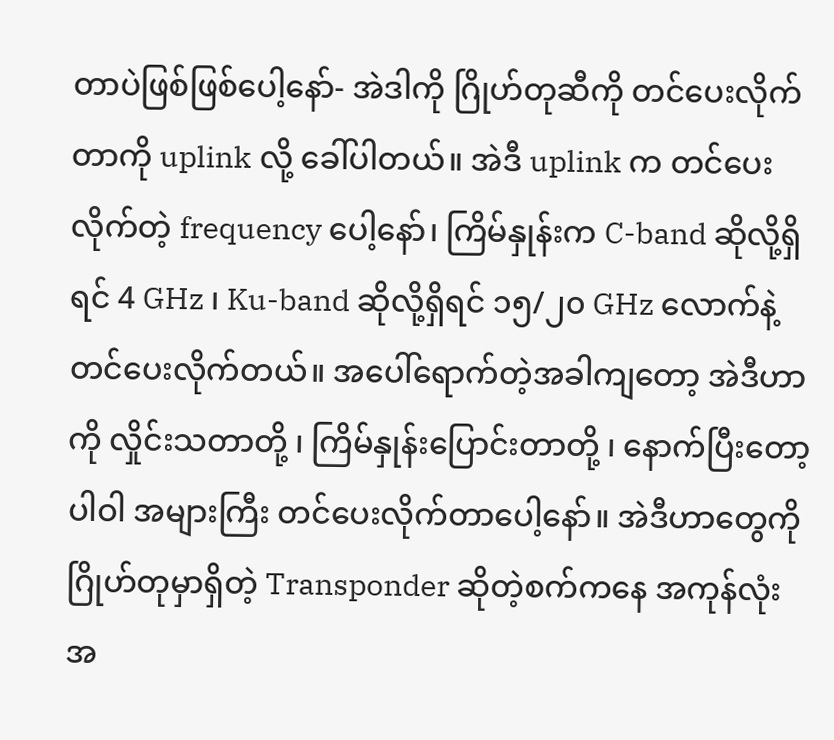တာပဲဖြစ်ဖြစ်ပေါ့နော်- အဲဒါကို ဂြိုဟ်တုဆီကို တင်ပေးလိုက်တာကို uplink လို့ ခေါ်ပါတယ်။ အဲဒီ uplink က တင်ပေးလိုက်တဲ့ frequency ပေါ့နော်၊ ကြိမ်နှုန်းက C-band ဆိုလို့ရှိရင် 4 GHz ၊ Ku-band ဆိုလို့ရှိရင် ၁၅/၂၀ GHz လောက်နဲ့ တင်ပေးလိုက်တယ်။ အပေါ်ရောက်တဲ့အခါကျတော့ အဲဒီဟာကို လှိုင်းသတာတို့ ၊ ကြိမ်နှုန်းပြောင်းတာတို့ ၊ နောက်ပြီးတော့ ပါဝါ အများကြီး တင်ပေးလိုက်တာပေါ့နော်။ အဲဒီဟာတွေကို ဂြိုဟ်တုမှာရှိတဲ့ Transponder ဆိုတဲ့စက်ကနေ အကုန်လုံး အ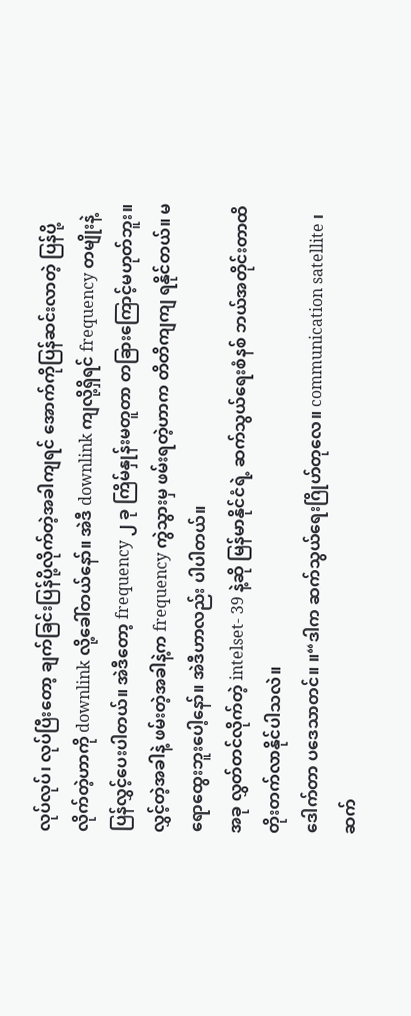လုပ်လုပ်၊ လုပ်ပြီးတော့ ချက်ခြင်းပြန်ပို့လိုက်တဲ့အခါကျရင် အောက်ကိုပြန်ဆင်းလာတဲ့ ပြန်ပို့လိုက်တဲ့ဟာကို downlink လို့ခေါ်တယ်နော်။ အဲဒီ downlink ကျလို့ရှိရင် frequency တမျိုးနဲ့ ပြန်လွှင့်ပေးပါတယ်။ အဲဒီတော့ frequency ၂ ခု ကြိမ်နှုန်းမတူတာ တခြားကြောင့်မဟုတ်ဘူး။ လွှင့်တဲ့အခါနဲ့ ဖမ်းတဲ့အခါနဲ့က frequency ကွဲသွားမှ ဖမ်းရတဲ့ဟာက တိတိကျကျ ရနိုင်တယ်။ မရောထွေးဘူးပေါ့နော်။ အဲဒီဟာလည်း ပါပါတယ်။
အခု လွှတ်တင်လိုက်တဲ့ intelset- 39 နဲ့ဆို မြန်မာနိုင်ငံရဲ့ ဆက်သွယ်ရေးစံနစ် ဘယ်အတိုင်းတာထိ တိုးတက်လာနိုင်ပါသလဲ။
ဒေါက်တာ ပဒေသာတင်။ ။“ဒါက ဆက်သွယ်ရေးဂြိုဟ်တုလေ။ communication satellite ၊ ဆက်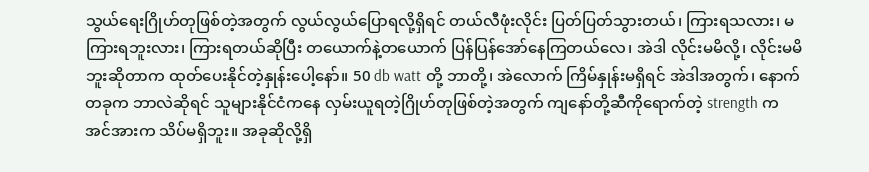သွယ်ရေးဂြိုဟ်တုဖြစ်တဲ့အတွက် လွယ်လွယ်ပြောရလို့ရှိရင် တယ်လီဖုံးလိုင်း ပြတ်ပြတ်သွားတယ်၊ ကြားရသလား၊ မကြားရဘူးလား၊ ကြားရတယ်ဆိုပြီး တယောက်နဲ့တယောက် ပြန်ပြန်အော်နေကြတယ်လေ၊ အဲဒါ လိုင်းမမိလို့၊ လိုင်းမမိဘူးဆိုတာက ထုတ်ပေးနိုင်တဲ့နှုန်းပေါ့နော်။ 50 db watt တို့ ဘာတို့၊ အဲလောက် ကြိမ်နှုန်းမရှိရင် အဲဒါအတွက်၊ နောက်တခုက ဘာလဲဆိုရင် သူများနိုင်ငံကနေ လှမ်းယူရတဲ့ဂြိုဟ်တုဖြစ်တဲ့အတွက် ကျနော်တို့ဆီကိုရောက်တဲ့ strength က အင်အားက သိပ်မရှိဘူး။ အခုဆိုလို့ရှိ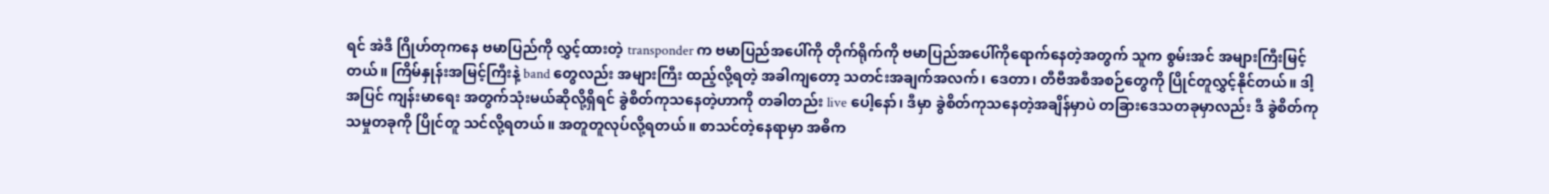ရင် အဲဒီ ဂြိုဟ်တုကနေ ဗမာပြည်ကို လွှင့်ထားတဲ့ transponder က ဗမာပြည်အပေါ်ကို တိုက်ရိုက်ကို ဗမာပြည်အပေါ်ကိုရောက်နေတဲ့အတွက် သူက စွမ်းအင် အများကြီးမြင့်တယ်။ ကြိမ်နှုန်းအမြင့်ကြီးနဲ့ band တွေလည်း အများကြီး ထည့်လို့ရတဲ့ အခါကျတော့ သတင်းအချက်အလက်၊ ဒေတာ၊ တီဗီအစီအစဉ်တွေကို ပြိုင်တူလွှင့်နိုင်တယ်။ ဒါ့အပြင် ကျန်းမာရေး အတွက်သုံးမယ်ဆိုလို့ရှိရင် ခွဲစိတ်ကုသနေတဲ့ဟာကို တခါတည်း live ပေါ့နော်၊ ဒီမှာ ခွဲစိတ်ကုသနေတဲ့အချိန်မှာပဲ တခြားဒေသတခုမှာလည်း ဒီ ခွဲစိတ်ကုသမှုတခုကို ပြိုင်တူ သင်လို့ရတယ်။ အတူတူလုပ်လို့ရတယ်။ စာသင်တဲ့နေရာမှာ အဓိက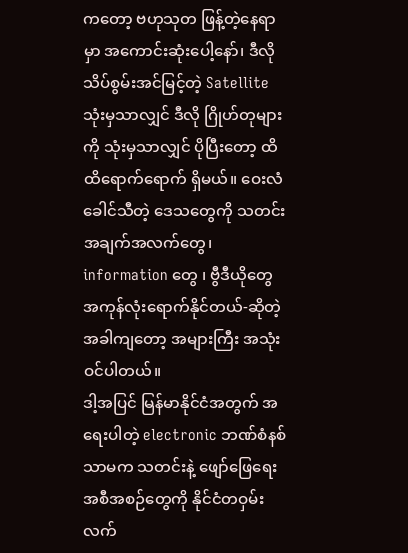ကတော့ ဗဟုသုတ ဖြန့်တဲ့နေရာမှာ အကောင်းဆုံးပေါ့နော်၊ ဒီလို သိပ်စွမ်းအင်မြင့်တဲ့ Satellite သုံးမှသာလျှင် ဒီလို ဂြိုဟ်တုများကို သုံးမှသာလျှင် ပိုပြီးတော့ ထိထိရောက်ရောက် ရှိမယ်။ ဝေးလံခေါင်သီတဲ့ ဒေသတွေကို သတင်းအချက်အလက်တွေ၊ information တွေ ၊ ဗွီဒီယိုတွေ အကုန်လုံးရောက်နိုင်တယ်-ဆိုတဲ့အခါကျတော့ အများကြီး အသုံးဝင်ပါတယ်။
ဒါ့အပြင် မြန်မာနိုင်ငံအတွက် အရေးပါတဲ့ electronic ဘဏ်စံနစ်သာမက သတင်းနဲ့ ဖျော်ဖြေရေး အစီအစဉ်တွေကို နိုင်ငံတဝှမ်း လက်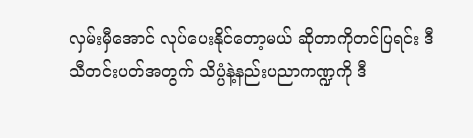လှမ်းမှီအောင် လုပ်ပေးနိုင်တော့မယ် ဆိုတာကိုတင်ပြရင်း ဒီသီတင်းပတ်အတွက် သိပ္ပံနဲ့နည်းပညာကဏ္ဍကို ဒီ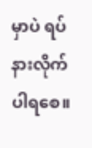မှာပဲ ရပ်နားလိုက်ပါရစေ။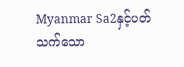Myanmar Sa2နှင့်ပတ်သက်သော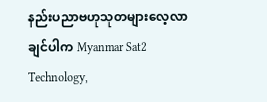နည်းပညာဗဟုသုတများလေ့လာချင်ပါက Myanmar Sat2 Technology,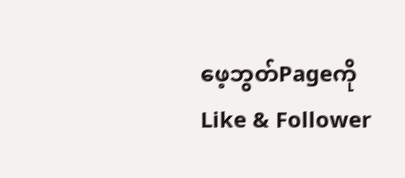ဖေ့ဘွတ်Pageကို Like & Follower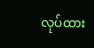လုပ်ထား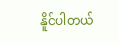နိူင်ပါတယ်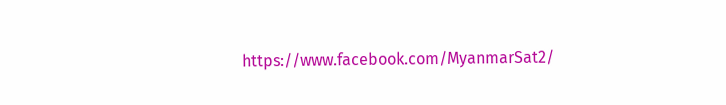https://www.facebook.com/MyanmarSat2/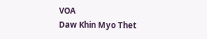VOA
Daw Khin Myo Thet